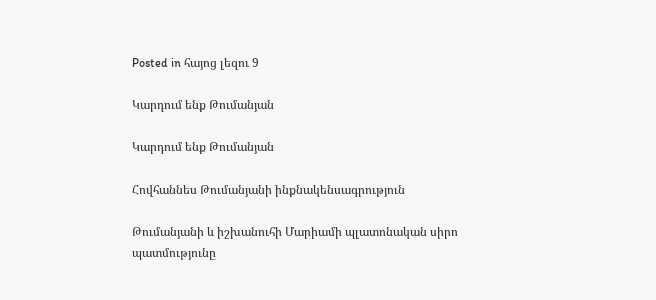Posted in հայոց լեզու 9

Կարդում ենք Թումանյան

Կարդում ենք Թումանյան

Հովհաննես Թումանյանի ինքնակենսագրություն

Թումանյանի և իշխանուհի Մարիամի պլատոնական սիրո պատմությունը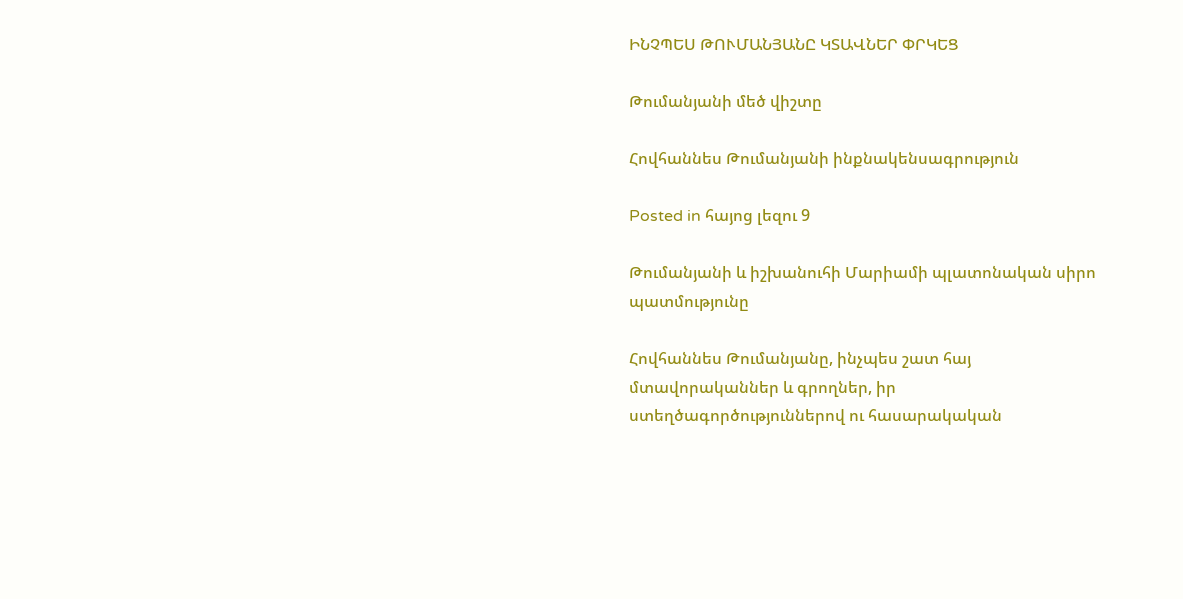ԻՆՉՊԵՍ ԹՈՒՄԱՆՅԱՆԸ ԿՏԱՎՆԵՐ ՓՐԿԵՑ

Թումանյանի մեծ վիշտը

Հովհաննես Թումանյանի ինքնակենսագրություն

Posted in հայոց լեզու 9

Թումանյանի և իշխանուհի Մարիամի պլատոնական սիրո պատմությունը

Հովհաննես Թումանյանը, ինչպես շատ հայ մտավորականներ և գրողներ, իր ստեղծագործություններով ու հասարակական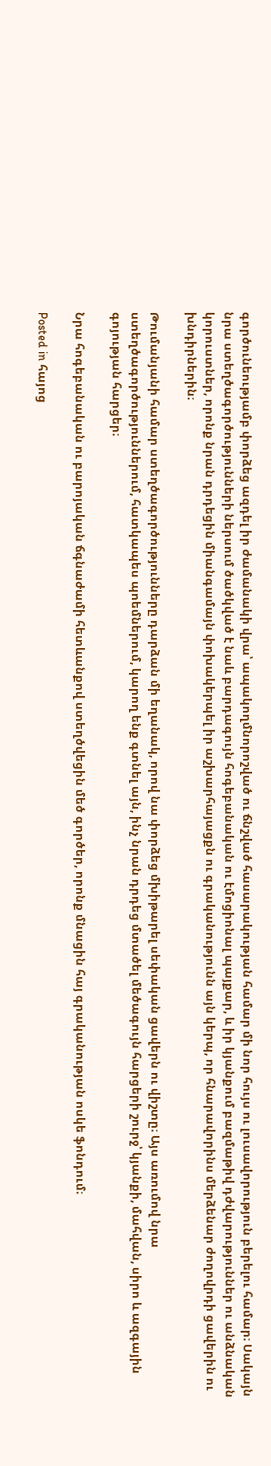գործունեությամբ փորձեց ազդել իր ժամանակի վրա՝ ապակողմնորոշված ու ճնշված հասարակության համար մի նոր հույս ու լուսավորություն բերելու համար։ Սակայն նրա ստեղծագործությունների ներսում ծածկված է նաև բարդագույն հոգեբանական ու էմոցիոնալ պայքար, և իր կյանքում բազմաթիվ դժվարություններ ու անձնական կորուստներ, որոնք նրան դրդեցին միանգամայն փոխակերպել իր աշխարհայացքն ու գրականությունն այն կերպ, որ հնարավորինս մերձենար ժողովրդի ցավերին ու խնդիրներին։

Թումանյանի համար ստեղծագործությունները դարձան մի եղանակ, որով նա փորձեց մխիթարել սեփական ցավերն ու վիշտը։ Այս առումով նրա ստեղծագործություններում, հատկապես պոեմներում, կարող ենք գտնել այն, ինչ նրան դրդեց մտածել մեծագույն հարցերի շուրջ՝ կյանքի, մահվան, սիրո և ազգային գոյության հարցեր։

Նրա հոգեբանական ու բարոյական ճգնաժամի հետևանքով ստեղծվեցին մեծ գործեր, որոնք մնացին հայ գրականության ոսկե ֆոնդում։

Posted in հայոց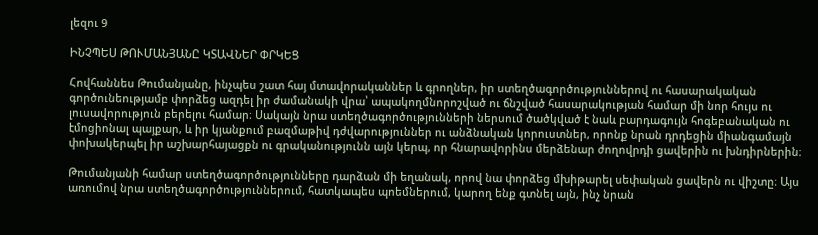լեզու 9

ԻՆՉՊԵՍ ԹՈՒՄԱՆՅԱՆԸ ԿՏԱՎՆԵՐ ՓՐԿԵՑ

Հովհաննես Թումանյանը, ինչպես շատ հայ մտավորականներ և գրողներ, իր ստեղծագործություններով ու հասարակական գործունեությամբ փորձեց ազդել իր ժամանակի վրա՝ ապակողմնորոշված ու ճնշված հասարակության համար մի նոր հույս ու լուսավորություն բերելու համար։ Սակայն նրա ստեղծագործությունների ներսում ծածկված է նաև բարդագույն հոգեբանական ու էմոցիոնալ պայքար, և իր կյանքում բազմաթիվ դժվարություններ ու անձնական կորուստներ, որոնք նրան դրդեցին միանգամայն փոխակերպել իր աշխարհայացքն ու գրականությունն այն կերպ, որ հնարավորինս մերձենար ժողովրդի ցավերին ու խնդիրներին։

Թումանյանի համար ստեղծագործությունները դարձան մի եղանակ, որով նա փորձեց մխիթարել սեփական ցավերն ու վիշտը։ Այս առումով նրա ստեղծագործություններում, հատկապես պոեմներում, կարող ենք գտնել այն, ինչ նրան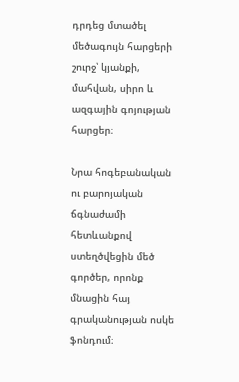դրդեց մտածել մեծագույն հարցերի շուրջ՝ կյանքի, մահվան, սիրո և ազգային գոյության հարցեր։

Նրա հոգեբանական ու բարոյական ճգնաժամի հետևանքով ստեղծվեցին մեծ գործեր, որոնք մնացին հայ գրականության ոսկե ֆոնդում։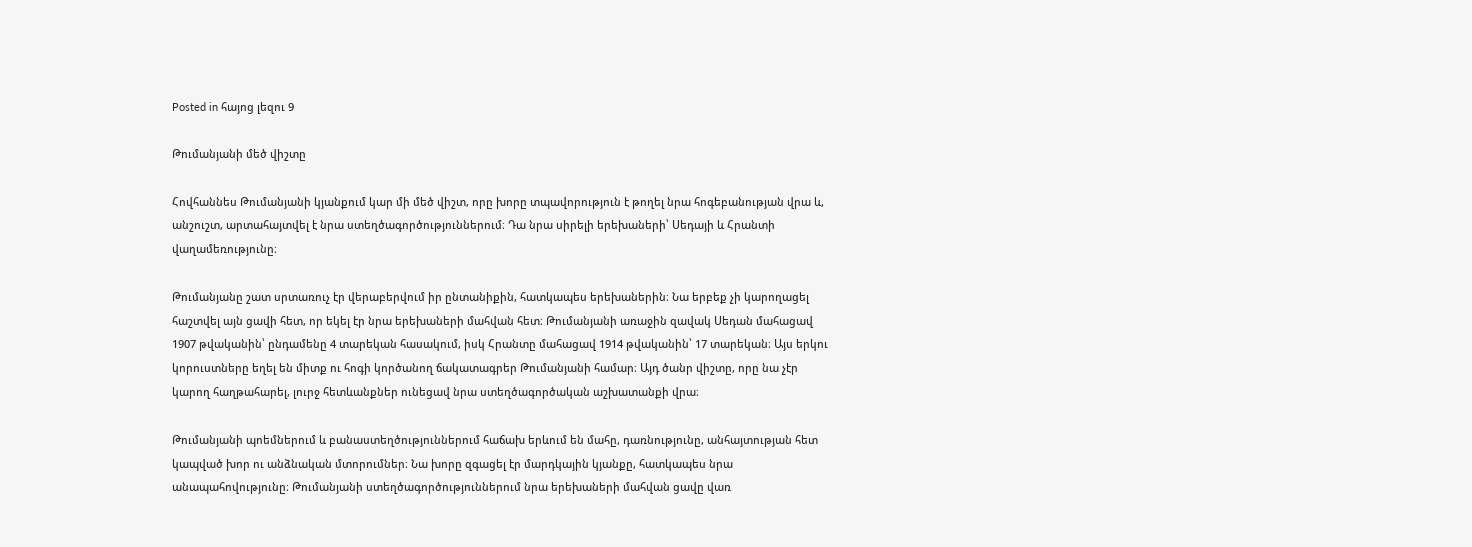Posted in հայոց լեզու 9

Թումանյանի մեծ վիշտը

Հովհաննես Թումանյանի կյանքում կար մի մեծ վիշտ, որը խորը տպավորություն է թողել նրա հոգեբանության վրա և, անշուշտ, արտահայտվել է նրա ստեղծագործություններում։ Դա նրա սիրելի երեխաների՝ Սեդայի և Հրանտի վաղամեռությունը։

Թումանյանը շատ սրտառուչ էր վերաբերվում իր ընտանիքին, հատկապես երեխաներին։ Նա երբեք չի կարողացել հաշտվել այն ցավի հետ, որ եկել էր նրա երեխաների մահվան հետ։ Թումանյանի առաջին զավակ Սեդան մահացավ 1907 թվականին՝ ընդամենը 4 տարեկան հասակում, իսկ Հրանտը մահացավ 1914 թվականին՝ 17 տարեկան։ Այս երկու կորուստները եղել են միտք ու հոգի կործանող ճակատագրեր Թումանյանի համար։ Այդ ծանր վիշտը, որը նա չէր կարող հաղթահարել, լուրջ հետևանքներ ունեցավ նրա ստեղծագործական աշխատանքի վրա։

Թումանյանի պոեմներում և բանաստեղծություններում հաճախ երևում են մահը, դառնությունը, անհայտության հետ կապված խոր ու անձնական մտորումներ։ Նա խորը զգացել էր մարդկային կյանքը, հատկապես նրա անապահովությունը։ Թումանյանի ստեղծագործություններում նրա երեխաների մահվան ցավը վառ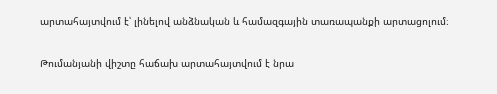արտահայտվում է՝ լինելով անձնական և համազգային տառապանքի արտացոլում։

Թումանյանի վիշտը հաճախ արտահայտվում է նրա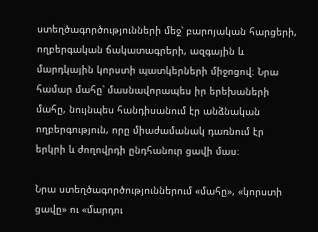ստեղծագործությունների մեջ՝ բարոյական հարցերի, ողբերգական ճակատագրերի, ազգային և մարդկային կորստի պատկերների միջոցով։ Նրա համար մահը՝ մասնավորապես իր երեխաների մահը, նույնպես հանդիսանում էր անձնական ողբերգություն, որը միաժամանակ դառնում էր երկրի և ժողովրդի ընդհանուր ցավի մաս։

Նրա ստեղծագործություններում «մահը», «կորստի ցավը» ու «մարդու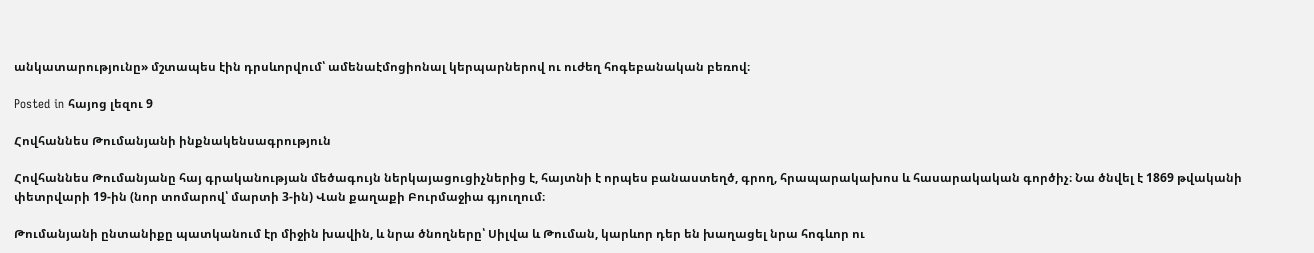անկատարությունը» մշտապես էին դրսևորվում՝ ամենաէմոցիոնալ կերպարներով ու ուժեղ հոգեբանական բեռով։

Posted in հայոց լեզու 9

Հովհաննես Թումանյանի ինքնակենսագրություն

Հովհաննես Թումանյանը հայ գրականության մեծագույն ներկայացուցիչներից է, հայտնի է որպես բանաստեղծ, գրող, հրապարակախոս և հասարակական գործիչ։ Նա ծնվել է 1869 թվականի փետրվարի 19-ին (նոր տոմարով՝ մարտի 3-ին) Վան քաղաքի Բուրմաջիա գյուղում։

Թումանյանի ընտանիքը պատկանում էր միջին խավին, և նրա ծնողները՝ Սիլվա և Թուման, կարևոր դեր են խաղացել նրա հոգևոր ու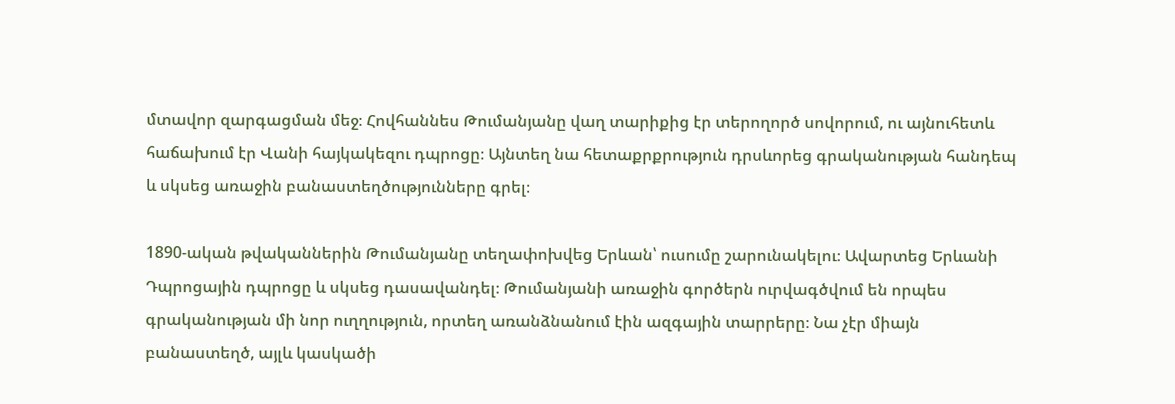մտավոր զարգացման մեջ։ Հովհաննես Թումանյանը վաղ տարիքից էր տերողործ սովորում, ու այնուհետև հաճախում էր Վանի հայկակեզու դպրոցը։ Այնտեղ նա հետաքրքրություն դրսևորեց գրականության հանդեպ և սկսեց առաջին բանաստեղծությունները գրել։

1890-ական թվականներին Թումանյանը տեղափոխվեց Երևան՝ ուսումը շարունակելու։ Ավարտեց Երևանի Դպրոցային դպրոցը և սկսեց դասավանդել։ Թումանյանի առաջին գործերն ուրվագծվում են որպես գրականության մի նոր ուղղություն, որտեղ առանձնանում էին ազգային տարրերը։ Նա չէր միայն բանաստեղծ, այլև կասկածի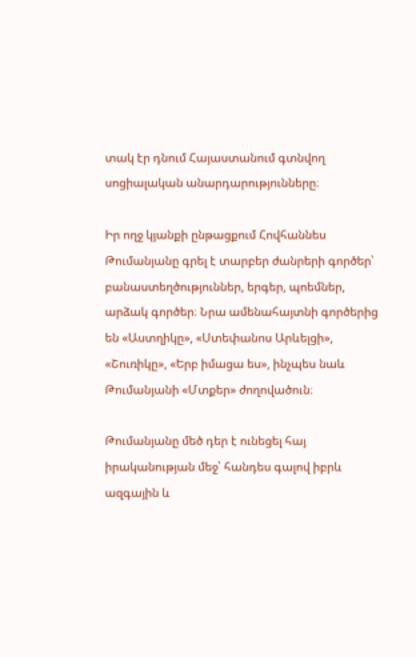տակ էր դնում Հայաստանում գտնվող սոցիալական անարդարությունները։

Իր ողջ կյանքի ընթացքում Հովհաննես Թումանյանը գրել է տարբեր ժանրերի գործեր՝ բանաստեղծություններ, երգեր, պոեմներ, արձակ գործեր։ Նրա ամենահայտնի գործերից են «Աստղիկը», «Ստեփանոս Արևելցի», «Շուռիկը», «Երբ իմացա ես», ինչպես նաև Թումանյանի «Մտքեր» ժողովածուն։

Թումանյանը մեծ դեր է ունեցել հայ իրականության մեջ՝ հանդես գալով իբրև ազգային և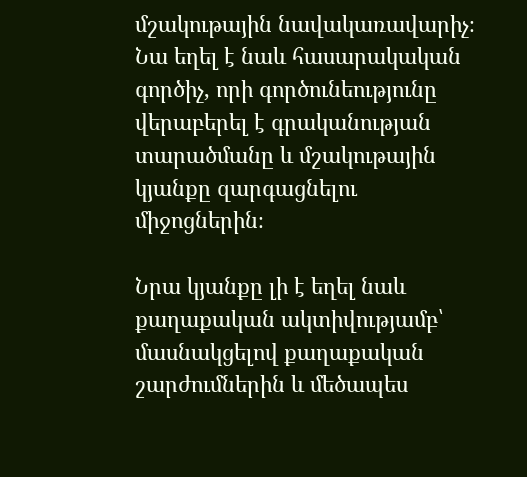մշակութային նավակառավարիչ։ Նա եղել է նաև հասարակական գործիչ, որի գործունեությունը վերաբերել է գրականության տարածմանը և մշակութային կյանքը զարգացնելու միջոցներին։

Նրա կյանքը լի է եղել նաև քաղաքական ակտիվությամբ՝ մասնակցելով քաղաքական շարժումներին և մեծապես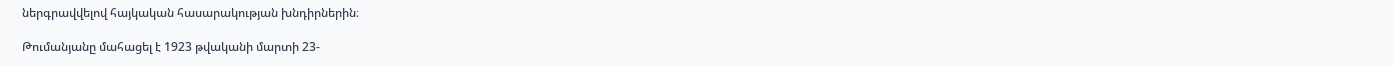ներգրավվելով հայկական հասարակության խնդիրներին։

Թումանյանը մահացել է 1923 թվականի մարտի 23-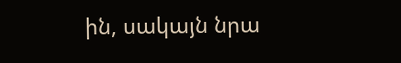ին, սակայն նրա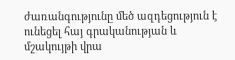ժառանգությունը մեծ ազդեցություն է ունեցել հայ գրականության և մշակույթի վրա